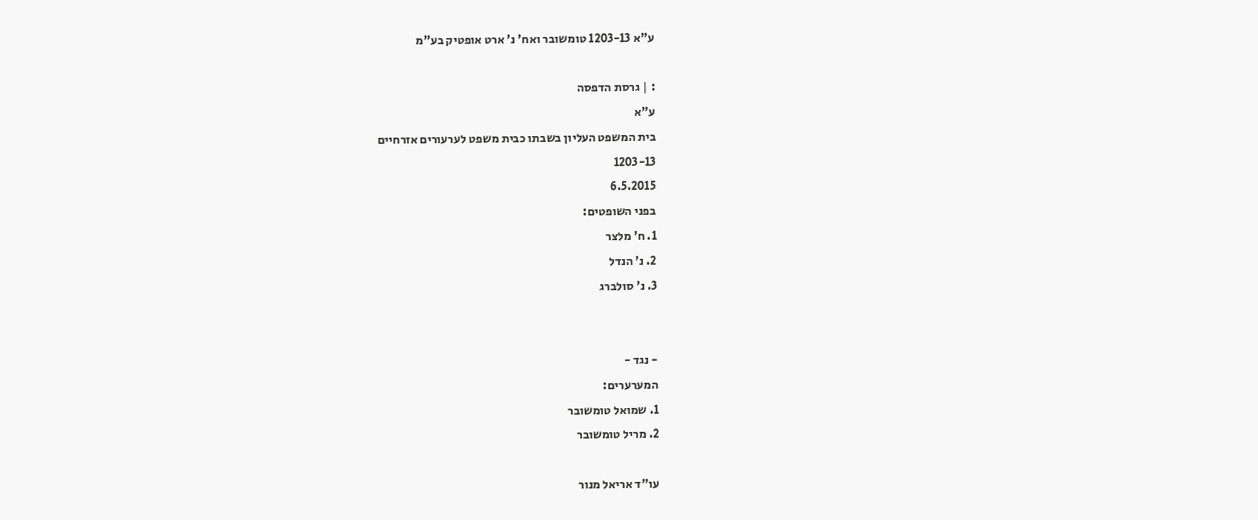ע"א 1203-13 טומשובר ואח' נ' ארט אופטיק בע"מ

: | גרסת הדפסה
ע"א
בית המשפט העליון בשבתו כבית משפט לערעורים אזרחיים
1203-13
6.5.2015
בפני השופטים:
1. ח' מלצר
2. נ' הנדל
3. נ' סולברג


- נגד -
המערערים:
1. שמואל טומשובר
2. מריל טומשובר

עו"ד אריאל מנור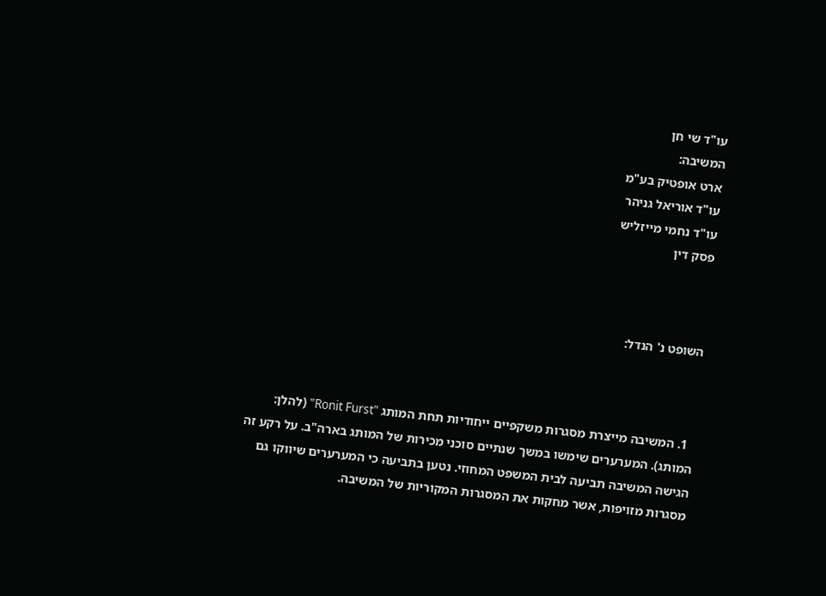עו"ד שי חן
המשיבה:
ארט אופטיק בע"מ
עו"ד אוריאל גניהר
עו"ד נחמי מייזליש
פסק דין



השופט נ' הנדל:



  1. המשיבה מייצרת מסגרות משקפיים ייחודיות תחת המותג "Ronit Furst" (להלן: המותג). המערערים שימשו במשך שנתיים סוכני מכירות של המותג בארה"ב. על רקע זה הגישה המשיבה תביעה לבית המשפט המחוזי. נטען בתביעה כי המערערים שיווקו גם מסגרות מזויפות, אשר מחקות את המסגרות המקוריות של המשיבה.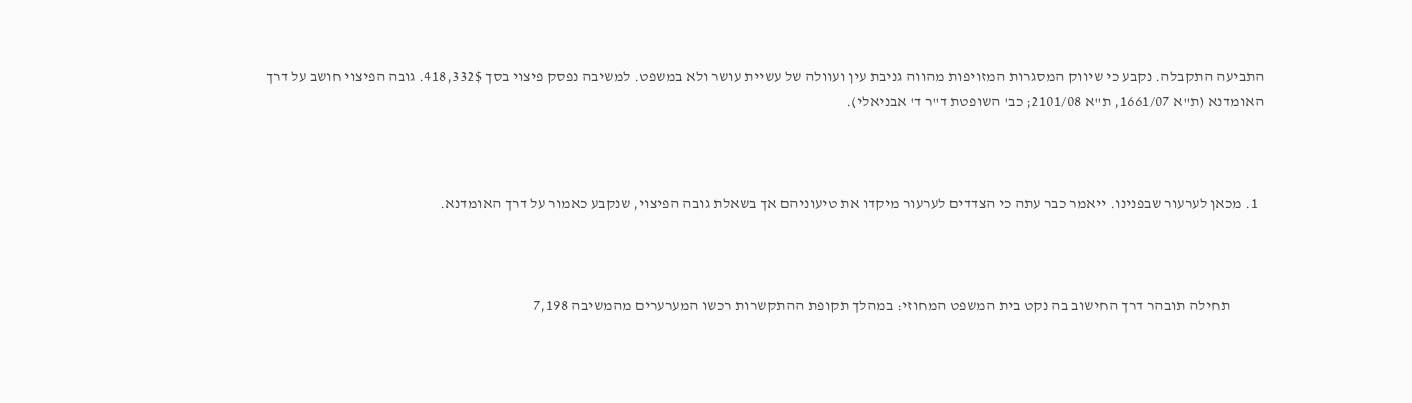התביעה התקבלה. נקבע כי שיווק המסגרות המזויפות מהווה גניבת עין ועוולה של עשיית עושר ולא במשפט. למשיבה נפסק פיצוי בסך 418,332$. גובה הפיצוי חושב על דרך האומדנא (ת"א 1661/07, ת"א 2101/08; כב' השופטת ד"ר ד' אבניאלי).



  1. מכאן לערעור שבפנינו. ייאמר כבר עתה כי הצדדים לערעור מיקדו את טיעוניהם אך בשאלת גובה הפיצוי, שנקבע כאמור על דרך האומדנא.



           תחילה תובהר דרך החישוב בה נקט בית המשפט המחוזי: במהלך תקופת ההתקשרות רכשו המערערים מהמשיבה 7,198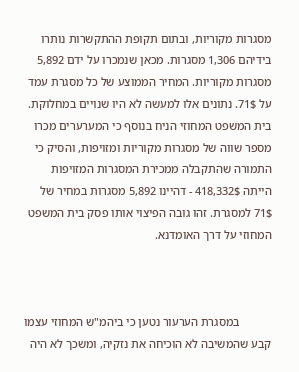מסגרות מקוריות, ובתום תקופת ההתקשרות נותרו בידיהם 1,306 מסגרות. מכאן שנמכרו על ידם 5,892 מסגרות מקוריות. המחיר הממוצע של כל מסגרת עמד על 71$. נתונים אלו למעשה לא היו שנויים במחלוקת. בית המשפט המחוזי הניח בנוסף כי המערערים מכרו מספר שווה של מסגרות מקוריות ומזויפות, והסיק כי התמורה שהתקבלה ממכירת המסגרות המזויפות הייתה 418,332$ - דהיינו 5,892 מסגרות במחיר של 71$ למסגרת. זהו גובה הפיצוי אותו פסק בית המשפט המחוזי על דרך האומדנא.



           במסגרת הערעור נטען כי ביהמ"ש המחוזי עצמו קבע שהמשיבה לא הוכיחה את נזקיה, ומשכך לא היה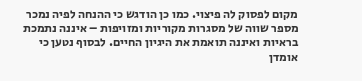מקום לפסוק לה פיצוי. כמו כן הודגש כי ההנחה לפיה נמכר מספר שווה של מסגרות מקוריות ומזויפות – איננה נתמכת בראיות ואיננה תואמת את היגיון החיים. לבסוף נטען כי אומדן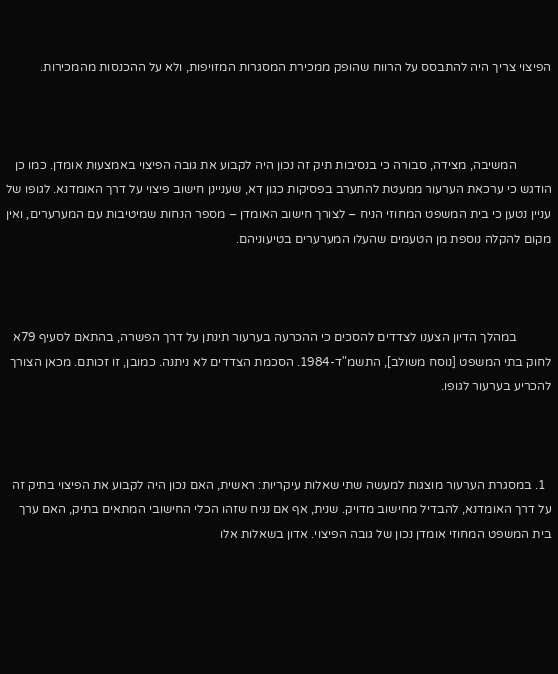הפיצוי צריך היה להתבסס על הרווח שהופק ממכירת המסגרות המזויפות, ולא על ההכנסות מהמכירות.



           המשיבה, מצידה, סבורה כי בנסיבות תיק זה נכון היה לקבוע את גובה הפיצוי באמצעות אומדן. כמו כן הודגש כי ערכאת הערעור ממעטת להתערב בפסיקות כגון דא, שעניינן חישוב פיצוי על דרך האומדנא. לגופו של עניין נטען כי בית המשפט המחוזי הניח – לצורך חישוב האומדן – מספר הנחות שמיטיבות עם המערערים, ואין מקום להקלה נוספת מן הטעמים שהעלו המערערים בטיעוניהם.



           במהלך הדיון הצענו לצדדים להסכים כי ההכרעה בערעור תינתן על דרך הפשרה, בהתאם לסעיף 79א לחוק בתי המשפט [נוסח משולב], התשמ"ד-1984. הסכמת הצדדים לא ניתנה. כמובן, זו זכותם. מכאן הצורך להכריע בערעור לגופו.



  1. במסגרת הערעור מוצגות למעשה שתי שאלות עיקריות: ראשית, האם נכון היה לקבוע את הפיצוי בתיק זה על דרך האומדנא, להבדיל מחישוב מדויק. שנית, אף אם נניח שזהו הכלי החישובי המתאים בתיק, האם ערך בית המשפט המחוזי אומדן נכון של גובה הפיצוי. אדון בשאלות אלו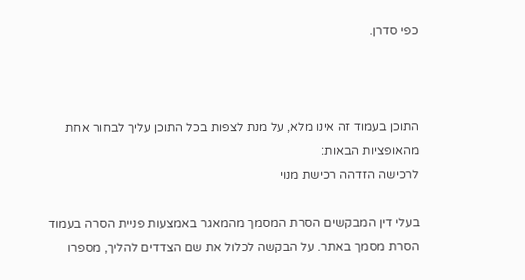כפי סדרן.



התוכן בעמוד זה אינו מלא, על מנת לצפות בכל התוכן עליך לבחור אחת מהאופציות הבאות:
לרכישה הזדהה רכישת מנוי

בעלי דין המבקשים הסרת המסמך מהמאגר באמצעות פניית הסרה בעמוד הסרת מסמך באתר. על הבקשה לכלול את שם הצדדים להליך, מספרו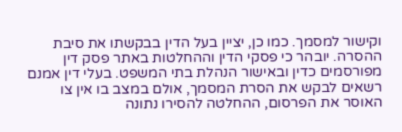וקישור למסמך. כמו כן, יציין בעל הדין בבקשתו את סיבת ההסרה. יובהר כי פסקי הדין וההחלטות באתר פסק דין מפורסמים כדין ובאישור הנהלת בתי המשפט. בעלי דין אמנם רשאים לבקש את הסרת המסמך, אולם במצב בו אין צו האוסר את הפרסום, ההחלטה להסירו נתונה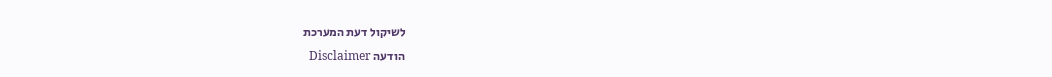לשיקול דעת המערכת
הודעה Disclaimer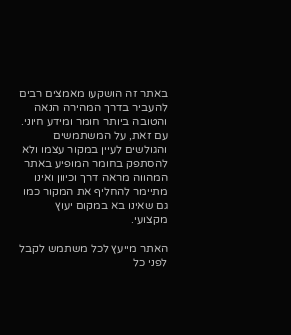באתר זה הושקעו מאמצים רבים להעביר בדרך המהירה הנאה והטובה ביותר חומר ומידע חיוני. עם זאת, על המשתמשים והגולשים לעיין במקור עצמו ולא להסתפק בחומר המופיע באתר המהווה מראה דרך וכיוון ואינו מתיימר להחליף את המקור כמו גם שאינו בא במקום יעוץ מקצועי.

האתר מייעץ לכל משתמש לקבל לפני כל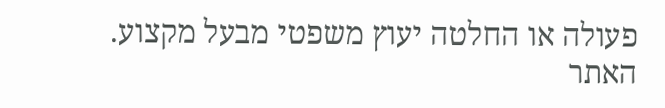פעולה או החלטה יעוץ משפטי מבעל מקצוע. האתר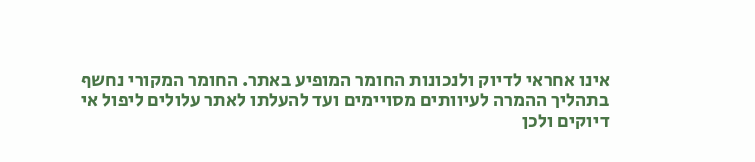אינו אחראי לדיוק ולנכונות החומר המופיע באתר. החומר המקורי נחשף בתהליך ההמרה לעיוותים מסויימים ועד להעלתו לאתר עלולים ליפול אי דיוקים ולכן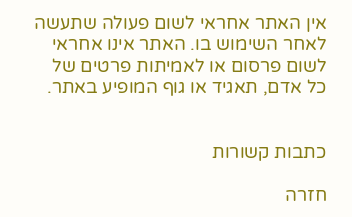אין האתר אחראי לשום פעולה שתעשה לאחר השימוש בו. האתר אינו אחראי לשום פרסום או לאמיתות פרטים של כל אדם, תאגיד או גוף המופיע באתר.


כתבות קשורות

חזרה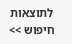לתוצאות חיפוש >>